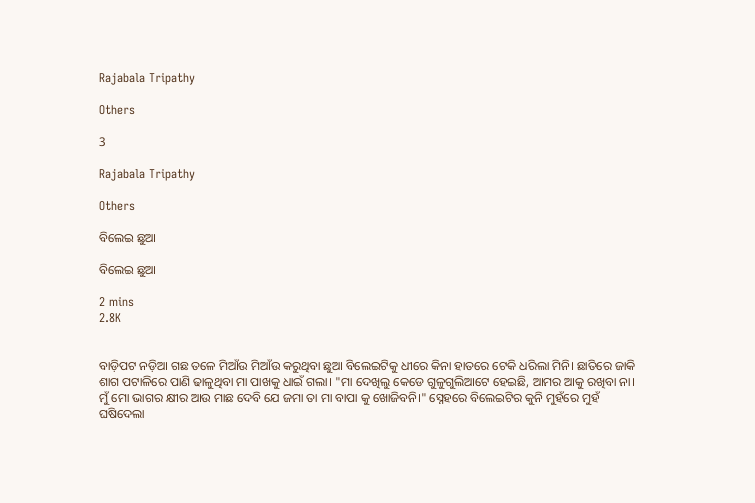Rajabala Tripathy

Others

3

Rajabala Tripathy

Others

ବିଲେଇ ଛୁଆ

ବିଲେଇ ଛୁଆ

2 mins
2.8K


ବାଡ଼ିପଟ ନଡ଼ିଆ ଗଛ ତଳେ ମିଆଁଉ ମିଆଁଉ କରୁଥିବା ଛୁଆ ବିଲେଇଟିକୁ ଧୀରେ କିନା ହାତରେ ଟେକି ଧରିଲା ମିନି। ଛାତିରେ ଜାକି ଶାଗ ପଟାଳିରେ ପାଣି ଢାଳୁଥିବା ମା ପାଖକୁ ଧାଇଁ ଗଲା। "ମା ଦେଖିଲୁ କେଡେ ଗୁଳୁଗୁଲିଆଟେ ହେଇଛି, ଆମର ଆକୁ ରଖିବା ନା। ମୁଁ ମୋ ଭାଗର କ୍ଷୀର ଆଉ ମାଛ ଦେବି ଯେ ଜମା ତା ମା ବାପା କୁ ଖୋଜିବନି।" ସ୍ନେହରେ ବିଲେଇଟିର କୁନି ମୁହଁରେ ମୁହଁ ଘଷିଦେଲା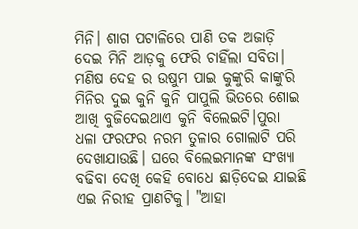ମିନି। ଶାଗ ପଟାଳିରେ ପାଣି ତକ ଅଜାଡ଼ି ଦେଇ ମିନି ଆଡ଼କୁ ଫେରି ଚାହିଁଲା ସବିତା। ମଣିଷ ଦେହ ର ଉଷୁମ ପାଇ କୁଙ୍କୁରି କାଙ୍କୁରି ମିନିର ଦୁଇ କୁନି କୁନି ପାପୁଲି ଭିତରେ ଶୋଇ ଆଖି ବୁଜିଦେଇଥାଏ କୁନି ବିଲେଇଟି।ପୁରା ଧଳା ଫରଫର ନରମ ତୁଳାର ଗୋଲାଟି ପରି ଦେଖାଯାଉଛି। ଘରେ ବିଲେଇମାନଙ୍କ ସଂଖ୍ୟା ବଢିବା ଦେଖି କେହି ବୋଧେ ଛାଡ଼ିଦେଇ ଯାଇଛି ଏଇ ନିରୀହ ପ୍ରାଣଟିକୁ। "ଆହା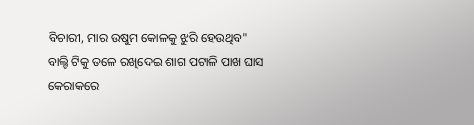ବିଚାରୀ, ମାର ଉଷୁମ କୋଳକୁ ଝୁରି ହେଉଥିବ" ବାଲ୍ଟି ଟିକୁ ତଳେ ରଖିଦେଇ ଶାଗ ପଟାଳି ପାଖ ଘାସ କେରାକରେ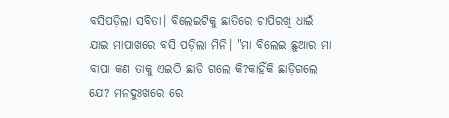ବସିପଡ଼ିଲା ସବିତା। ବିଲେଇଟିକୁ ଛାତିରେ ଚାପିରଖି ଧାଇଁ ଯାଇ ମାପାଖରେ ବସି ପଡ଼ିଲା ମିନି। "ମା ବିଲେଇ ଛୁଆର ମା ବାପା କଣ ତାକୁ ଏଇଠି ଛାଡି ଗଲେ କି?କାହିଁକି ଛାଡ଼ିଗଲେ ଯେ? ମନଦୁଃଖରେ ରେ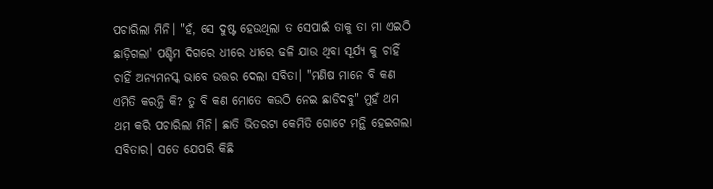ପଚାରିଲା ମିନି। "ହଁ, ସେ ଦୁଷ୍ଟ ହେଉଥିଲା ତ ସେପାଇଁ ତାକୁ ତା ମା ଏଇଠି ଛାଡ଼ିଗଲା' ପଶ୍ଚିମ ଦିଗରେ ଧୀରେ ଧୀରେ ଢଳି ଯାଉ ଥିବା ସୂର୍ଯ୍ୟ କୁ ଚାହିଁ ଚାହିଁ ଅନ୍ୟମନସ୍କ ଭାବେ ଉତ୍ତର ଦେଲା ସବିତା। "ମଣିଷ ମାନେ ବି କଣ ଏମିତି କରନ୍ତି କି? ତୁ ବି କଣ ମୋତେ କଉଠି ନେଇ ଛାଡିଦବୁ" ମୁହଁ ଥମ ଥମ କରି ପଚାରିଲା ମିନି। ଛାତି ଭିତରଟା କେମିତି ଗୋଟେ ମନ୍ଥି ହେଇଗଲା ସବିତାର। ସତେ ଯେପରି କିଛି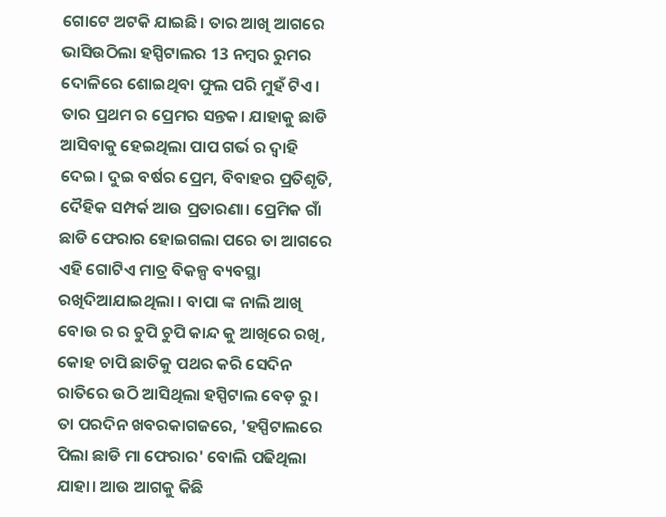ଗୋଟେ ଅଟକି ଯାଇଛି। ତାର ଆଖି ଆଗରେ ଭାସିଉଠିଲା ହସ୍ପିଟାଲର 13 ନମ୍ବର ରୁମର ଦୋଳିରେ ଶୋଇଥିବା ଫୁଲ ପରି ମୁହଁ ଟିଏ। ତାର ପ୍ରଥମ ର ପ୍ରେମର ସନ୍ତକ। ଯାହାକୁ ଛାଡି ଆସିବାକୁ ହେଇଥିଲା ପାପ ଗର୍ଭ ର ଦ୍ୱାହି ଦେଇ। ଦୁଇ ବର୍ଷର ପ୍ରେମ, ବିବାହର ପ୍ରତିଶୃତି, ଦୈହିକ ସମ୍ପର୍କ ଆଉ ପ୍ରତାରଣା। ପ୍ରେମିକ ଗାଁ ଛାଡି ଫେରାର ହୋଇଗଲା ପରେ ତା ଆଗରେ ଏହି ଗୋଟିଏ ମାତ୍ର ବିକଳ୍ପ ବ୍ୟବସ୍ଥା ରଖିଦିଆଯାଇଥିଲା । ବାପା ଙ୍କ ନାଲି ଆଖି ବୋଉ ର ର ଚୁପି ଚୁପି କାନ୍ଦ କୁ ଆଖିରେ ରଖି, କୋହ ଚାପି ଛାତିକୁ ପଥର କରି ସେଦିନ ରାତିରେ ଉଠି ଆସିଥିଲା ହସ୍ପିଟାଲ ବେଡ଼ ରୁ। ତା ପରଦିନ ଖବରକାଗଜରେ, 'ହସ୍ପିଟାଲରେ ପିଲା ଛାଡି ମା ଫେରାର' ବୋଲି ପଢିଥିଲା ଯାହା। ଆଉ ଆଗକୁ କିଛି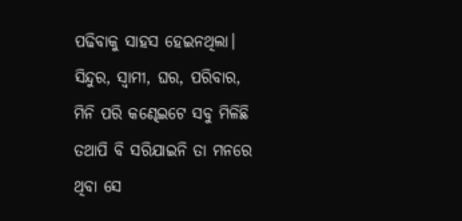ପଢିବାକୁ ସାହସ ହେଇନଥିଲା। ସିନ୍ଦୁର, ସ୍ୱାମୀ, ଘର, ପରିବାର, ମିନି ପରି କଣ୍ଢେଇଟେ ସବୁ ମିଳିଛି ତଥାପି ବି ସରିଯାଇନି ତା ମନରେ ଥିବା ସେ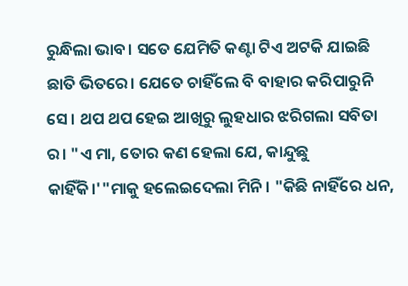ରୁନ୍ଧିଲା ଭାବ। ସତେ ଯେମିତି କଣ୍ଟା ଟିଏ ଅଟକି ଯାଇଛି ଛାତି ଭିତରେ। ଯେତେ ଚାହିଁଲେ ବି ବାହାର କରିପାରୁନି ସେ। ଥପ ଥପ ହେଇ ଆଖିରୁ ଲୁହଧାର ଝରିଗଲା ସବିତା ର। "ଏ ମା, ତୋର କଣ ହେଲା ଯେ, କାନ୍ଦୁଛୁ କାହିଁକି।'"ମାକୁ ହଲେଇଦେଲା ମିନି। "କିଛି ନାହିଁରେ ଧନ,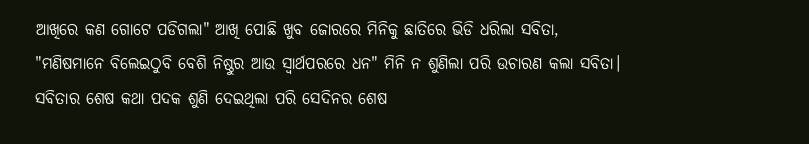ଆଖିରେ କଣ ଗୋଟେ ପଡିଗଲା" ଆଖି ପୋଛି ଖୁବ ଜୋରରେ ମିନିକୁ ଛାତିରେ ଭିଡି ଧରିଲା ସବିତା, "ମଣିଷମାନେ ବିଲେଇଠୁବି ବେଶି ନିଷ୍ଠୁର ଆଉ ସ୍ୱାର୍ଥପରରେ ଧନ" ମିନି ନ ଶୁଣିଲା ପରି ଉଚାରଣ କଲା ସବିତା। ସବିତାର ଶେଷ କଥା ପଦକ ଶୁଣି ଦେଇଥିଲା ପରି ସେଦିନର ଶେଷ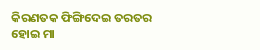କିରଣତକ ଫିଙ୍ଗିଦେଇ ତରତର ହୋଇ ମା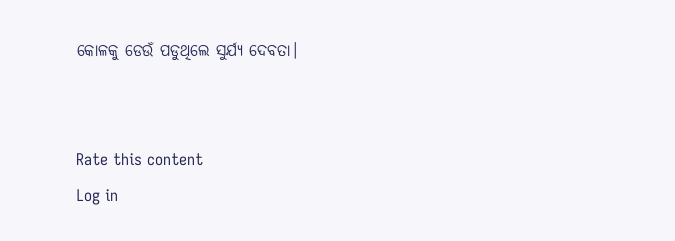କୋଳକୁ ଡେଉଁ ପଡୁଥିଲେ ସୁର୍ଯ୍ୟ ଦେବତା।


Rate this content
Log in